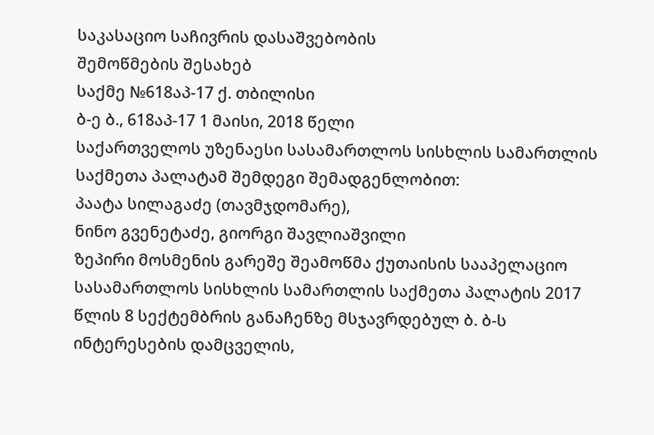საკასაციო საჩივრის დასაშვებობის
შემოწმების შესახებ
საქმე №618აპ-17 ქ. თბილისი
ბ-ე ბ., 618აპ-17 1 მაისი, 2018 წელი
საქართველოს უზენაესი სასამართლოს სისხლის სამართლის საქმეთა პალატამ შემდეგი შემადგენლობით:
პაატა სილაგაძე (თავმჯდომარე),
ნინო გვენეტაძე, გიორგი შავლიაშვილი
ზეპირი მოსმენის გარეშე შეამოწმა ქუთაისის სააპელაციო სასამართლოს სისხლის სამართლის საქმეთა პალატის 2017 წლის 8 სექტემბრის განაჩენზე მსჯავრდებულ ბ. ბ-ს ინტერესების დამცველის,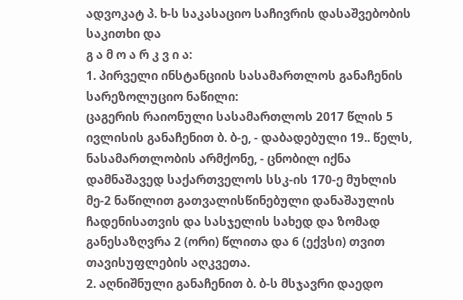ადვოკატ პ. ხ-ს საკასაციო საჩივრის დასაშვებობის საკითხი და
გ ა მ ო ა რ კ ვ ი ა:
1. პირველი ინსტანციის სასამართლოს განაჩენის სარეზოლუციო ნაწილი:
ცაგერის რაიონული სასამართლოს 2017 წლის 5 ივლისის განაჩენით ბ. ბ-ე, - დაბადებული 19.. წელს, ნასამართლობის არმქონე, - ცნობილ იქნა დამნაშავედ საქართველოს სსკ-ის 170-ე მუხლის მე-2 ნაწილით გათვალისწინებული დანაშაულის ჩადენისათვის და სასჯელის სახედ და ზომად განესაზღვრა 2 (ორი) წლითა და 6 (ექვსი) თვით თავისუფლების აღკვეთა.
2. აღნიშნული განაჩენით ბ. ბ-ს მსჯავრი დაედო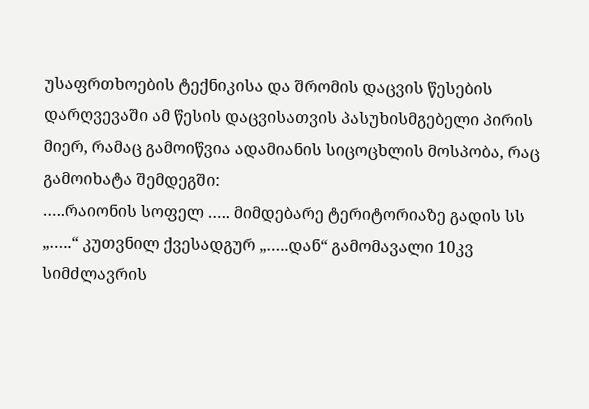უსაფრთხოების ტექნიკისა და შრომის დაცვის წესების დარღვევაში ამ წესის დაცვისათვის პასუხისმგებელი პირის მიერ, რამაც გამოიწვია ადამიანის სიცოცხლის მოსპობა, რაც გამოიხატა შემდეგში:
…..რაიონის სოფელ ….. მიმდებარე ტერიტორიაზე გადის სს „…..“ კუთვნილ ქვესადგურ „…..დან“ გამომავალი 10კვ სიმძლავრის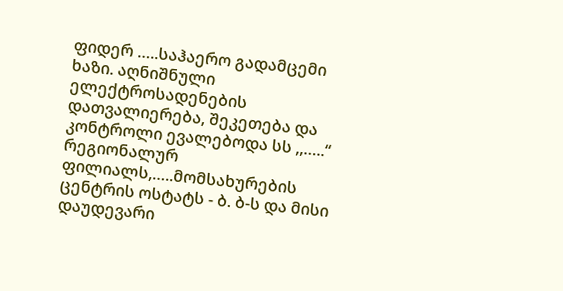ფიდერ …..საჰაერო გადამცემი ხაზი. აღნიშნული ელექტროსადენების დათვალიერება, შეკეთება და კონტროლი ევალებოდა სს ,,…..“ რეგიონალურ ფილიალს,…..მომსახურების ცენტრის ოსტატს - ბ. ბ-ს და მისი დაუდევარი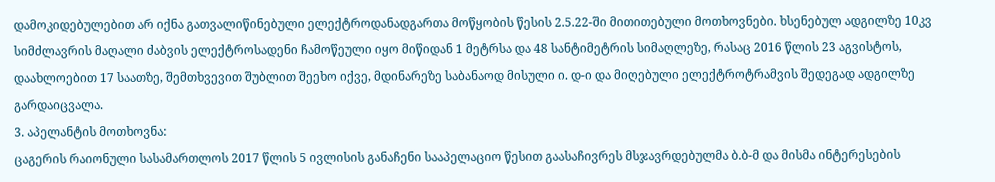დამოკიდებულებით არ იქნა გათვალიწინებული ელექტროდანადგართა მოწყობის წესის 2.5.22-ში მითითებული მოთხოვნები. ხსენებულ ადგილზე 10კვ სიმძლავრის მაღალი ძაბვის ელექტროსადენი ჩამოწეული იყო მიწიდან 1 მეტრსა და 48 სანტიმეტრის სიმაღლეზე, რასაც 2016 წლის 23 აგვისტოს, დაახლოებით 17 საათზე, შემთხვევით შუბლით შეეხო იქვე, მდინარეზე საბანაოდ მისული ი. დ-ი და მიღებული ელექტროტრამვის შედეგად ადგილზე გარდაიცვალა.
3. აპელანტის მოთხოვნა:
ცაგერის რაიონული სასამართლოს 2017 წლის 5 ივლისის განაჩენი სააპელაციო წესით გაასაჩივრეს მსჯავრდებულმა ბ.ბ-მ და მისმა ინტერესების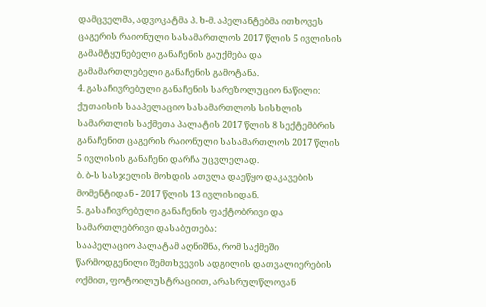დამცველმა, ადვოკატმა პ. ხ-მ. აპელანტებმა ითხოვეს ცაგერის რაიონული სასამართლოს 2017 წლის 5 ივლისის გამამტყუნებელი განაჩენის გაუქმება და გამამართლებელი განაჩენის გამოტანა.
4. გასაჩივრებული განაჩენის სარეზოლუციო ნაწილი:
ქუთაისის სააპელაციო სასამართლოს სისხლის სამართლის საქმეთა პალატის 2017 წლის 8 სექტემბრის განაჩენით ცაგერის რაიონული სასამართლოს 2017 წლის 5 ივლისის განაჩენი დარჩა უცვლელად.
ბ. ბ-ს სასჯელის მოხდის ათვლა დაეწყო დაკავების მომენტიდან - 2017 წლის 13 ივლისიდან.
5. გასაჩივრებული განაჩენის ფაქტობრივი და სამართლებრივი დასაბუთება:
სააპელაციო პალატამ აღნიშნა, რომ საქმეში წარმოდგენილი შემთხვევის ადგილის დათვალიერების ოქმით, ფოტოილუსტრაციით, არასრულწლოვან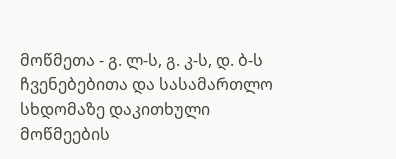მოწმეთა - გ. ლ-ს, გ. კ-ს, დ. ბ-ს ჩვენებებითა და სასამართლო სხდომაზე დაკითხული მოწმეების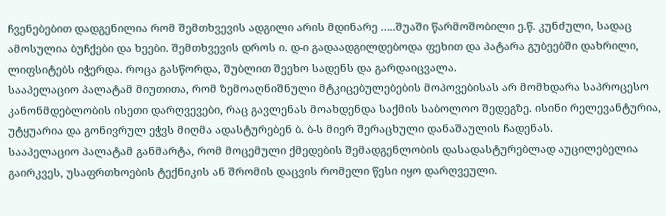ჩვენებებით დადგენილია რომ შემთხვევის ადგილი არის მდინარე …..შუაში წარმოშობილი ე.წ. კუნძული, სადაც ამოსულია ბუჩქები და ხეები. შემთხვევის დროს ი. დ-ი გადაადგილდებოდა ფეხით და პატარა გუბეებში დახრილი, ლიფსიტებს იჭერდა. როცა გასწორდა, შუბლით შეეხო სადენს და გარდაიცვალა.
სააპელაციო პალატამ მიუთითა, რომ ზემოაღნიშნული მტკიცებულებების მოპოვებისას არ მომხდარა საპროცესო კანონმდებლობის ისეთი დარღვევები, რაც გავლენას მოახდენდა საქმის საბოლოო შედეგზე. ისინი რელევანტურია, უტყუარია და გონივრულ ეჭვს მიღმა ადასტურებენ ბ. ბ-ს მიერ შერაცხული დანაშაულის ჩადენას.
სააპელაციო პალატამ განმარტა, რომ მოცემული ქმედების შემადგენლობის დასადასტურებლად აუცილებელია გაირკვეს, უსაფრთხოების ტექნიკის ან შრომის დაცვის რომელი წესი იყო დარღვეული.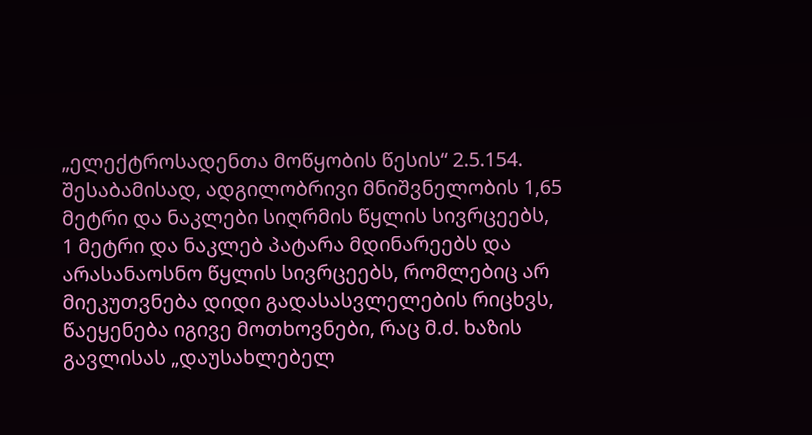„ელექტროსადენთა მოწყობის წესის“ 2.5.154. შესაბამისად, ადგილობრივი მნიშვნელობის 1,65 მეტრი და ნაკლები სიღრმის წყლის სივრცეებს, 1 მეტრი და ნაკლებ პატარა მდინარეებს და არასანაოსნო წყლის სივრცეებს, რომლებიც არ მიეკუთვნება დიდი გადასასვლელების რიცხვს, წაეყენება იგივე მოთხოვნები, რაც მ.ძ. ხაზის გავლისას „დაუსახლებელ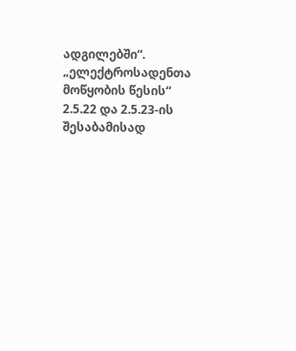ადგილებში“.
„ელექტროსადენთა მოწყობის წესის“ 2.5.22 და 2.5.23-ის შესაბამისად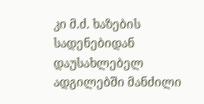კი მ.ძ. ხაზების სადენებიდან დაუსახლებელ ადგილებში მანძილი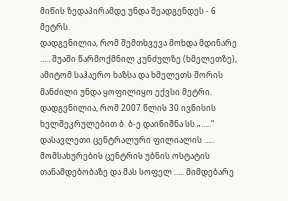მიწის ზედაპირამდე უნდა შეადგენდეს - 6 მეტრს.
დადგენილია, რომ შემთხვევა მოხდა მდინარე ….. შუაში წარმოქმნილ კუნძულზე (ხმელეთზე), ამიტომ საჰაერო ხაზსა და ხმელეთს შორის მანძილი უნდა ყოფილიყო ექვსი მეტრი.
დადგენილია, რომ 2007 წლის 30 ივნისის ხელშეკრულებით ბ. ბ-ე დაინიშნა სს „…..“ დასავლეთი ცენტრალური ფილიალის ….. მომსახურების ცენტრის უბნის ოსტატის თანამდებობაზე და მას სოფელ ….. მიმდებარე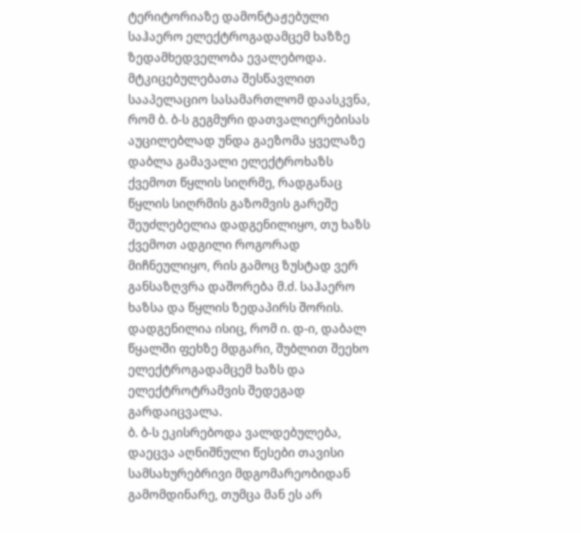ტერიტორიაზე დამონტაჟებული საჰაერო ელექტროგადამცემ ხაზზე ზედამხედველობა ევალებოდა.
მტკიცებულებათა შესწავლით სააპელაციო სასამართლომ დაასკვნა, რომ ბ. ბ-ს გეგმური დათვალიერებისას აუცილებლად უნდა გაეზომა ყველაზე დაბლა გამავალი ელექტროხაზს ქვემოთ წყლის სიღრმე, რადგანაც წყლის სიღრმის გაზომვის გარეშე შეუძლებელია დადგენილიყო, თუ ხაზს ქვემოთ ადგილი როგორად მიჩნეულიყო, რის გამოც ზუსტად ვერ განსაზღვრა დაშორება მ.ძ. საჰაერო ხაზსა და წყლის ზედაპირს შორის.
დადგენილია ისიც, რომ ი. დ-ი, დაბალ წყალში ფეხზე მდგარი, შუბლით შეეხო ელექტროგადამცემ ხაზს და ელექტროტრამვის შედეგად გარდაიცვალა.
ბ. ბ-ს ეკისრებოდა ვალდებულება, დაეცვა აღნიშნული წესები თავისი სამსახურებრივი მდგომარეობიდან გამომდინარე, თუმცა მან ეს არ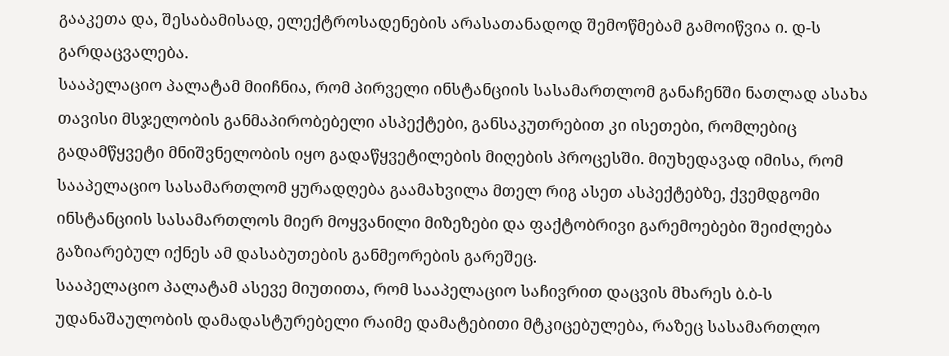გააკეთა და, შესაბამისად, ელექტროსადენების არასათანადოდ შემოწმებამ გამოიწვია ი. დ-ს გარდაცვალება.
სააპელაციო პალატამ მიიჩნია, რომ პირველი ინსტანციის სასამართლომ განაჩენში ნათლად ასახა თავისი მსჯელობის განმაპირობებელი ასპექტები, განსაკუთრებით კი ისეთები, რომლებიც გადამწყვეტი მნიშვნელობის იყო გადაწყვეტილების მიღების პროცესში. მიუხედავად იმისა, რომ სააპელაციო სასამართლომ ყურადღება გაამახვილა მთელ რიგ ასეთ ასპექტებზე, ქვემდგომი ინსტანციის სასამართლოს მიერ მოყვანილი მიზეზები და ფაქტობრივი გარემოებები შეიძლება გაზიარებულ იქნეს ამ დასაბუთების განმეორების გარეშეც.
სააპელაციო პალატამ ასევე მიუთითა, რომ სააპელაციო საჩივრით დაცვის მხარეს ბ.ბ-ს უდანაშაულობის დამადასტურებელი რაიმე დამატებითი მტკიცებულება, რაზეც სასამართლო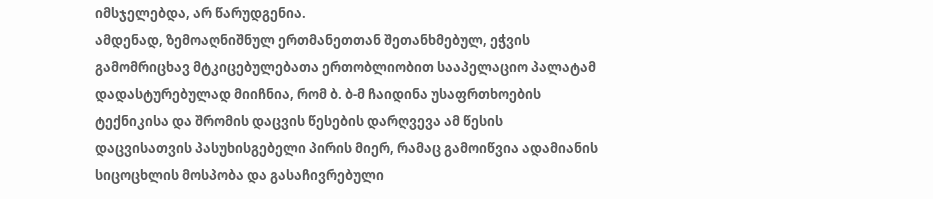იმსჯელებდა, არ წარუდგენია.
ამდენად, ზემოაღნიშნულ ერთმანეთთან შეთანხმებულ, ეჭვის გამომრიცხავ მტკიცებულებათა ერთობლიობით სააპელაციო პალატამ დადასტურებულად მიიჩნია, რომ ბ. ბ-მ ჩაიდინა უსაფრთხოების ტექნიკისა და შრომის დაცვის წესების დარღვევა ამ წესის დაცვისათვის პასუხისგებელი პირის მიერ, რამაც გამოიწვია ადამიანის სიცოცხლის მოსპობა და გასაჩივრებული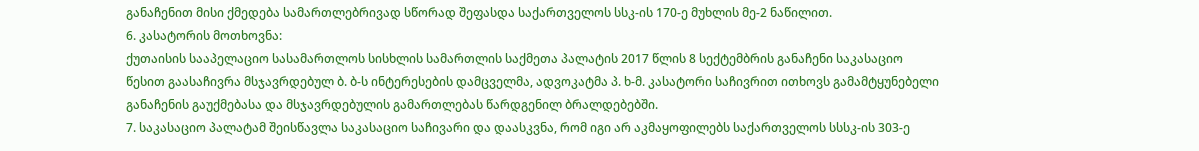განაჩენით მისი ქმედება სამართლებრივად სწორად შეფასდა საქართველოს სსკ-ის 170-ე მუხლის მე-2 ნაწილით.
6. კასატორის მოთხოვნა:
ქუთაისის სააპელაციო სასამართლოს სისხლის სამართლის საქმეთა პალატის 2017 წლის 8 სექტემბრის განაჩენი საკასაციო წესით გაასაჩივრა მსჯავრდებულ ბ. ბ-ს ინტერესების დამცველმა, ადვოკატმა პ. ხ-მ. კასატორი საჩივრით ითხოვს გამამტყუნებელი განაჩენის გაუქმებასა და მსჯავრდებულის გამართლებას წარდგენილ ბრალდებებში.
7. საკასაციო პალატამ შეისწავლა საკასაციო საჩივარი და დაასკვნა, რომ იგი არ აკმაყოფილებს საქართველოს სსსკ-ის 303-ე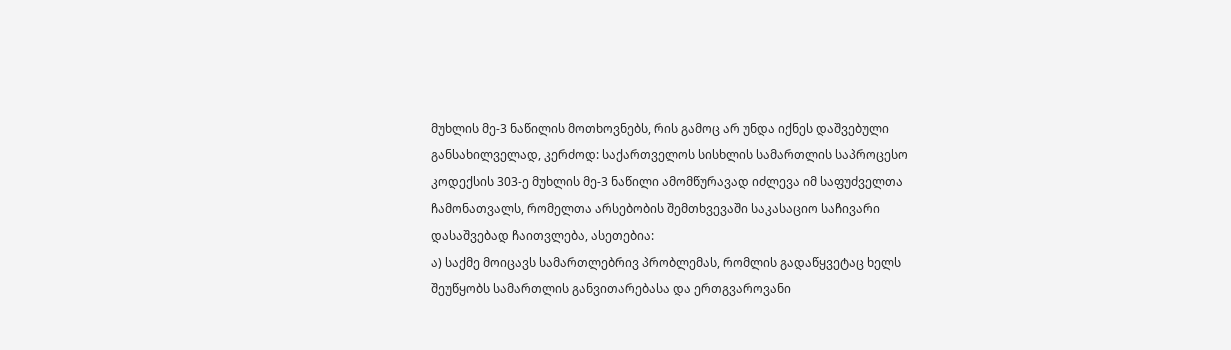მუხლის მე-3 ნაწილის მოთხოვნებს, რის გამოც არ უნდა იქნეს დაშვებული განსახილველად, კერძოდ: საქართველოს სისხლის სამართლის საპროცესო კოდექსის 303-ე მუხლის მე-3 ნაწილი ამომწურავად იძლევა იმ საფუძველთა ჩამონათვალს, რომელთა არსებობის შემთხვევაში საკასაციო საჩივარი დასაშვებად ჩაითვლება, ასეთებია:
ა) საქმე მოიცავს სამართლებრივ პრობლემას, რომლის გადაწყვეტაც ხელს შეუწყობს სამართლის განვითარებასა და ერთგვაროვანი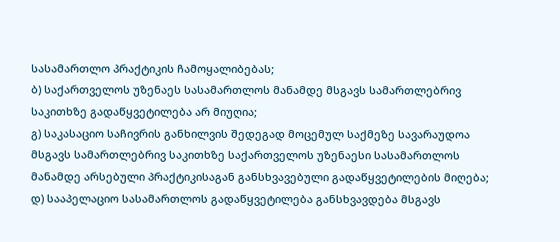სასამართლო პრაქტიკის ჩამოყალიბებას;
ბ) საქართველოს უზენაეს სასამართლოს მანამდე მსგავს სამართლებრივ საკითხზე გადაწყვეტილება არ მიუღია;
გ) საკასაციო საჩივრის განხილვის შედეგად მოცემულ საქმეზე სავარაუდოა მსგავს სამართლებრივ საკითხზე საქართველოს უზენაესი სასამართლოს მანამდე არსებული პრაქტიკისაგან განსხვავებული გადაწყვეტილების მიღება;
დ) სააპელაციო სასამართლოს გადაწყვეტილება განსხვავდება მსგავს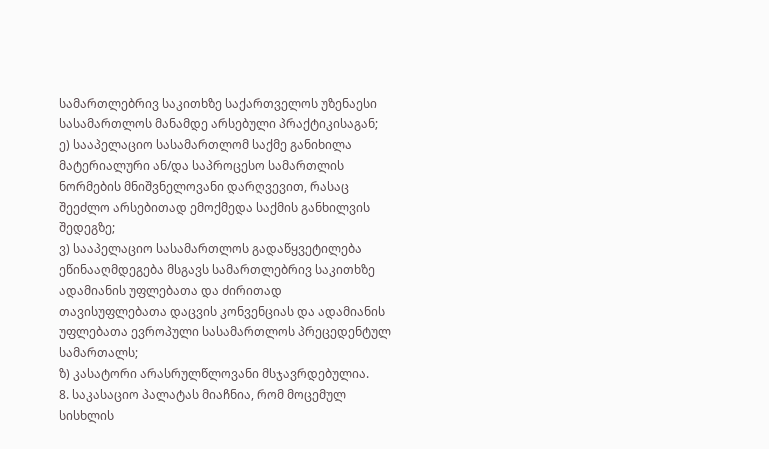სამართლებრივ საკითხზე საქართველოს უზენაესი სასამართლოს მანამდე არსებული პრაქტიკისაგან;
ე) სააპელაციო სასამართლომ საქმე განიხილა მატერიალური ან/და საპროცესო სამართლის ნორმების მნიშვნელოვანი დარღვევით, რასაც შეეძლო არსებითად ემოქმედა საქმის განხილვის შედეგზე;
ვ) სააპელაციო სასამართლოს გადაწყვეტილება ეწინააღმდეგება მსგავს სამართლებრივ საკითხზე ადამიანის უფლებათა და ძირითად თავისუფლებათა დაცვის კონვენციას და ადამიანის უფლებათა ევროპული სასამართლოს პრეცედენტულ სამართალს;
ზ) კასატორი არასრულწლოვანი მსჯავრდებულია.
8. საკასაციო პალატას მიაჩნია, რომ მოცემულ სისხლის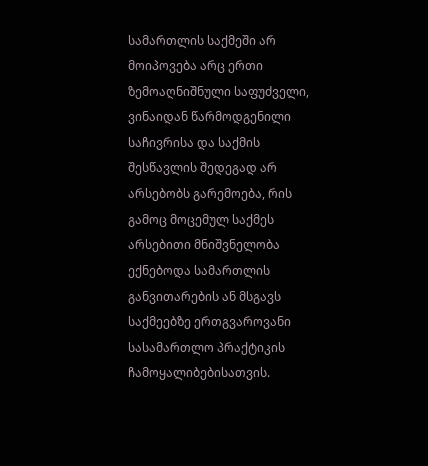სამართლის საქმეში არ მოიპოვება არც ერთი ზემოაღნიშნული საფუძველი, ვინაიდან წარმოდგენილი საჩივრისა და საქმის შესწავლის შედეგად არ არსებობს გარემოება, რის გამოც მოცემულ საქმეს არსებითი მნიშვნელობა ექნებოდა სამართლის განვითარების ან მსგავს საქმეებზე ერთგვაროვანი სასამართლო პრაქტიკის ჩამოყალიბებისათვის.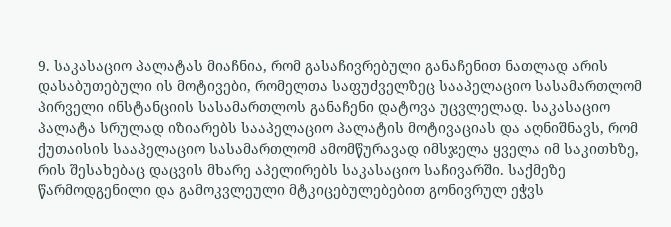9. საკასაციო პალატას მიაჩნია, რომ გასაჩივრებული განაჩენით ნათლად არის დასაბუთებული ის მოტივები, რომელთა საფუძველზეც სააპელაციო სასამართლომ პირველი ინსტანციის სასამართლოს განაჩენი დატოვა უცვლელად. საკასაციო პალატა სრულად იზიარებს სააპელაციო პალატის მოტივაციას და აღნიშნავს, რომ ქუთაისის სააპელაციო სასამართლომ ამომწურავად იმსჯელა ყველა იმ საკითხზე, რის შესახებაც დაცვის მხარე აპელირებს საკასაციო საჩივარში. საქმეზე წარმოდგენილი და გამოკვლეული მტკიცებულებებით გონივრულ ეჭვს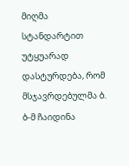მიღმა სტანდარტით უტყუარად დასტურდება, რომ მსჯავრდებულმა ბ. ბ-მ ჩაიდინა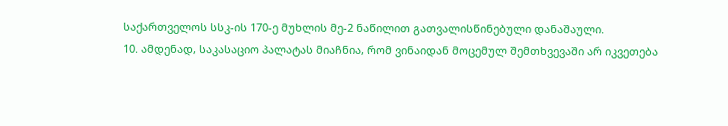საქართველოს სსკ-ის 170-ე მუხლის მე-2 ნაწილით გათვალისწინებული დანაშაული.
10. ამდენად, საკასაციო პალატას მიაჩნია, რომ ვინაიდან მოცემულ შემთხვევაში არ იკვეთება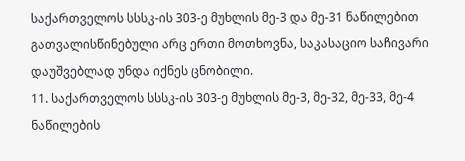საქართველოს სსსკ-ის 303-ე მუხლის მე-3 და მე-31 ნაწილებით გათვალისწინებული არც ერთი მოთხოვნა, საკასაციო საჩივარი დაუშვებლად უნდა იქნეს ცნობილი.
11. საქართველოს სსსკ-ის 303-ე მუხლის მე-3, მე-32, მე-33, მე-4 ნაწილების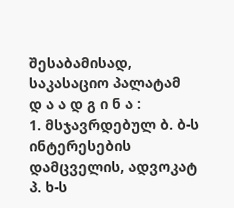შესაბამისად, საკასაციო პალატამ
დ ა ა დ გ ი ნ ა :
1. მსჯავრდებულ ბ. ბ-ს ინტერესების დამცველის, ადვოკატ პ. ხ-ს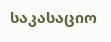საკასაციო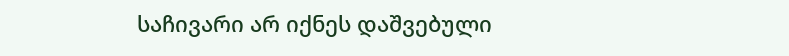საჩივარი არ იქნეს დაშვებული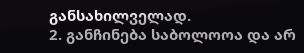განსახილველად.
2. განჩინება საბოლოოა და არ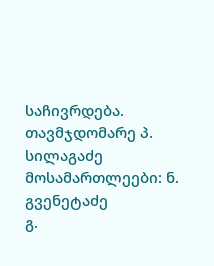საჩივრდება.
თავმჯდომარე პ. სილაგაძე
მოსამართლეები: ნ. გვენეტაძე
გ.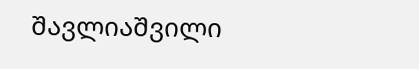შავლიაშვილი